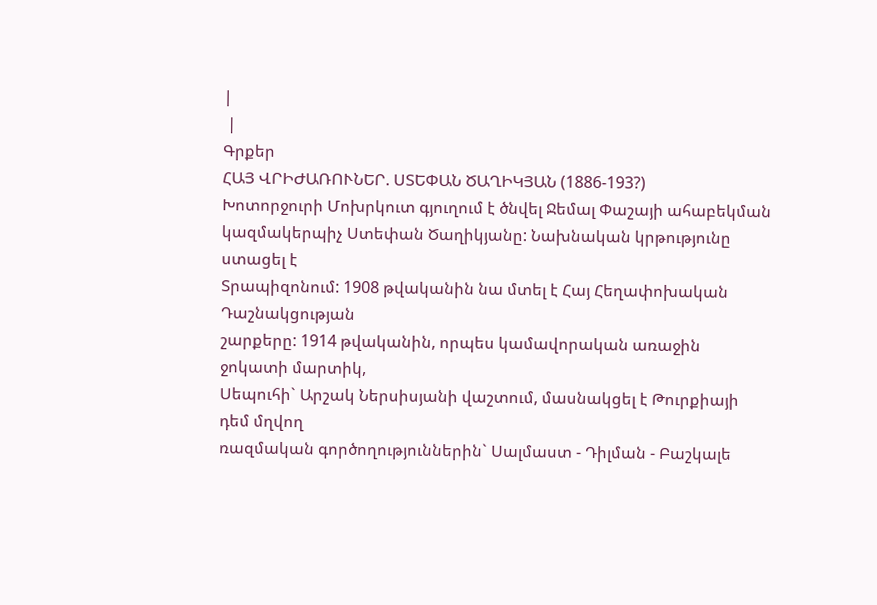|
 |
Գրքեր
ՀԱՅ ՎՐԻԺԱՌՈՒՆԵՐ. ՍՏԵՓԱՆ ԾԱՂԻԿՅԱՆ (1886-193?)
Խոտորջուրի Մոխրկուտ գյուղում է ծնվել Ջեմալ Փաշայի ահաբեկման
կազմակերպիչ Ստեփան Ծաղիկյանը: Նախնական կրթությունը ստացել է
Տրապիզոնում: 1908 թվականին նա մտել է Հայ Հեղափոխական Դաշնակցության
շարքերը: 1914 թվականին, որպես կամավորական առաջին ջոկատի մարտիկ,
Սեպուհի` Արշակ Ներսիսյանի վաշտում, մասնակցել է Թուրքիայի դեմ մղվող
ռազմական գործողություններին` Սալմաստ - Դիլման - Բաշկալե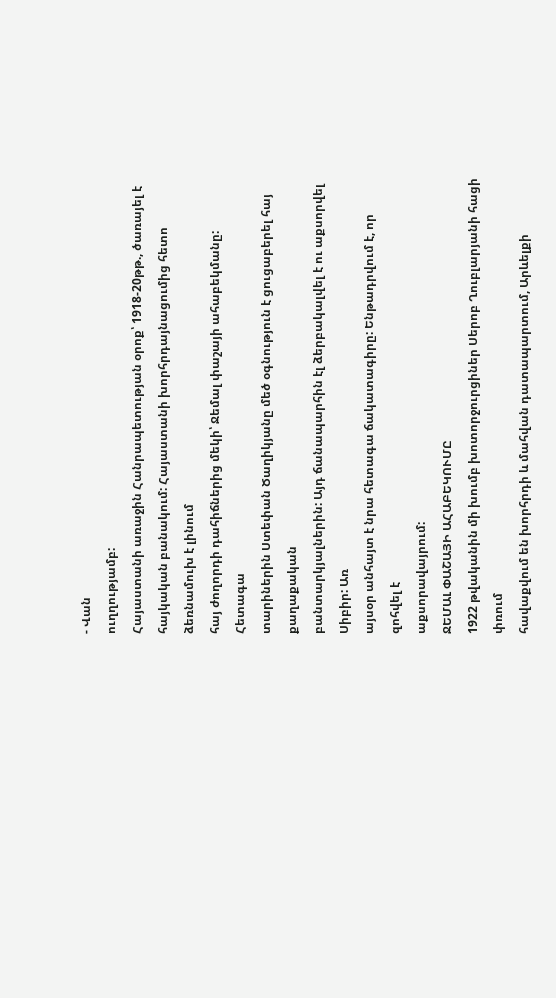- Վան
ուղղությամբ:
Հայաստանի առաջին Հանրապետության օրոք՝ 1918-20թթ., ծառայել է
հայկական բանակում: Հայաստանի խորհրդայնացումից հետո ձեռնամուխ է լինում
հայ ժողորդի դահիճներից մեկի՝ Ջեմալ փաշայի ահաբեկմանը: Հետագա
տարիներին Ստեփան Ծաղիկյանը մեծ օգնություն է ցուցաբերել հայ քաղաքական
բանտարկյալներին: Այդ ճանապարհին էլ ձերբակալվել է ու աքսորվել Սիբիր: Առ
այսօր անհայտ է նրա հետագա ճակատագիրը: Ենթադրվում է, որ զոհվել է
աքսորավայրում:
ՋԵՄԱԼ ՓԱՇԱՅԻ ԱՀԱԲԵԿՈՒՄԸ
1922 թվականին մի խումբ խոտորջուրցիներ Սերոբ Ղուբլարյանի հացի փռում
հավաքվում են խորհրդի և մահվան դատապարտում, Արևելքի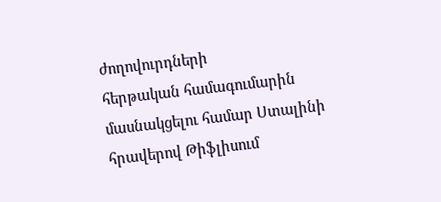ժողովուրդների
հերթական համագումարին մասնակցելու համար Ստալինի հրավերով Թիֆլիսում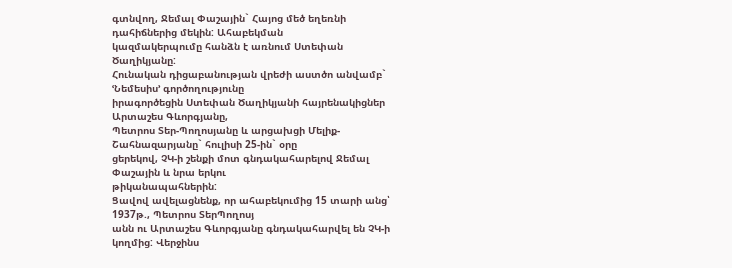գտնվող, Ջեմալ Փաշային` Հայոց մեծ եղեռնի դահիճներից մեկին: Ահաբեկման
կազմակերպումը հանձն է առնում Ստեփան Ծաղիկյանը:
Հունական դիցաբանության վրեժի աստծո անվամբ` ՙՆեմեսիս՚ գործողությունը
իրագործեցին Ստեփան Ծաղիկյանի հայրենակիցներ Արտաշես Գևորգյանը,
Պետրոս Տեր-Պողոսյանը և արցախցի Մելիք-Շահնազարյանը` հուլիսի 25-ին` օրը
ցերեկով, ՉԿ-ի շենքի մոտ գնդակահարելով Ջեմալ Փաշային և նրա երկու
թիկանապահներին:
Ցավով ավելացնենք, որ ահաբեկումից 15 տարի անց՝ 1937թ., Պետրոս ՏերՊողոսյ
անն ու Արտաշես Գևորգյանը գնդակահարվել են ՉԿ-ի կողմից: Վերջինս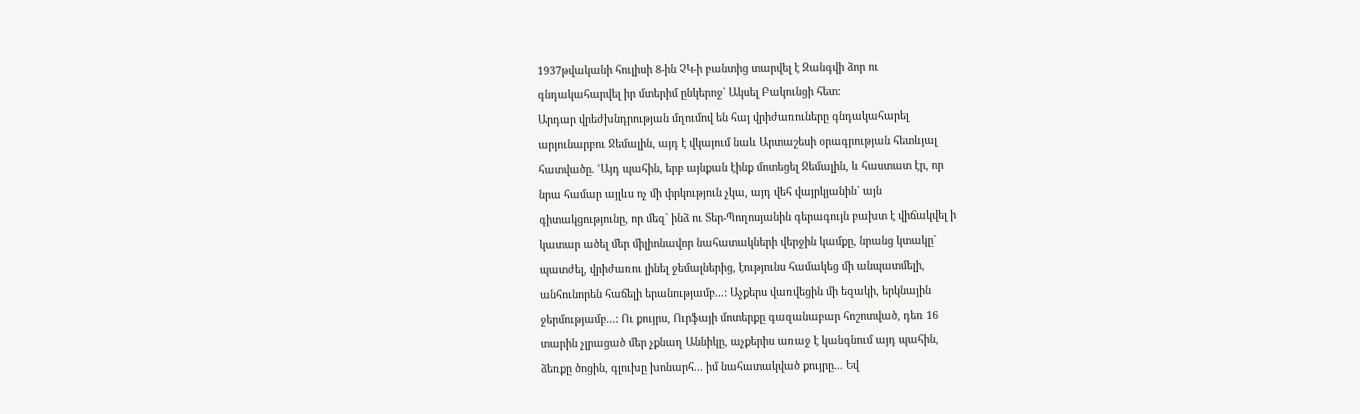1937թվականի հուլիսի 8-ին ՉԿ-ի բանտից տարվել է Զանգվի ձոր ու
գնդակահարվել իր մտերիմ ընկերոջ` Ակսել Բակունցի հետ:
Արդար վրեժխնդրության մղումով են հայ վրիժառուները գնդակահարել
արյունարբու Ջեմալին, այդ է վկայում նաև Արտաշեսի օրագրության հետևյալ
հատվածը. ՙԱյդ պահին, երբ այնքան էինք մոտեցել Ջեմալին, և հաստատ էր, որ
նրա համար այլևս ոչ մի փրկություն չկա, այդ վեհ վայրկյանին` այն
գիտակցությունը, որ մեզ` ինձ ու Տեր-Պողոսյանին գերագույն բախտ է վիճակվել ի
կատար ածել մեր միլիոնավոր նահատակների վերջին կամքը, նրանց կտակը`
պատժել, վրիժառու լինել ջեմալներից, էությունս համակեց մի անպատմելի,
անհունորեն հաճելի երանությամբ...: Աչքերս վառվեցին մի եզակի, երկնային
ջերմությամբ...: Ու քույրս, Ուրֆայի մոտերքը գազանաբար հոշոտված, դեռ 16
տարին չլրացած մեր չքնաղ Աննիկը, աչքերիս առաջ է կանգնում այդ պահին,
ձեռքը ծոցին, գլուխը խոնարհ... իմ նահատակված քույրը... Եվ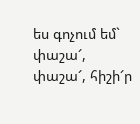ես գոչում եմ`
փաշա՜, փաշա՜, հիշի՜ր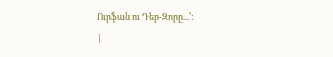Ուրֆան ու Դեր-Զորը...՚:
|